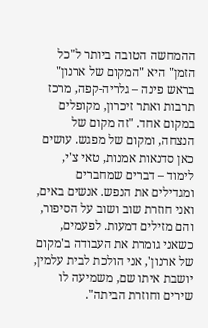ההמחשה הטובה ביותר ל"כל הזמן" היא "המקום של ארנון" בראש פינה – גלריה-קפה, מרכז תרבות ואתר זיכרון, מקופלים במקום אחד. "זה מקום של הנצחה, ומקום של מפגש. עושים כאן סדנאות אמנות, טאי צ'י, לימוד – דברים שמחברים ומגדילים את הנפש. אנשים באים, ואני חוזרת שוב ושוב על הסיפור, והם מזילים דמעות. לפעמים, כשאני גומרת את העבודה ב'מקום של ארנון', אני הולכת לבית עלמין, יושבת איתו שם, משמיעה לו שירים וחוזרת הביתה".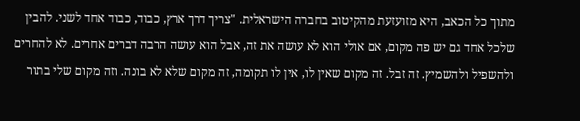מתוך כל הכאב, היא מזועזעת מהקיטוב בחברה הישראלית. "צריך דרך ארץ, כבוד, כבוד אחד לשני. להבין שלכל אחד גם יש פה מקום, אם אולי הוא לא עושה את זה, אבל הוא עושה הרבה דברים אחרים. לא להחרים ולהשפיל ולהשמיץ. זה זבל. זה מקום שאין לו, אין לו תקומה, זה מקום שלא לא בונה. וזה מקום שלי בתור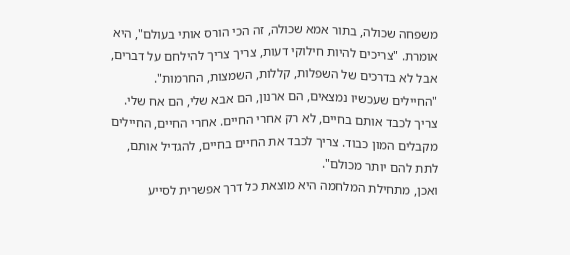משפחה שכולה, בתור אמא שכולה, זה הכי הורס אותי בעולם", היא אומרת. "צריכים להיות חילוקי דעות, צריך צריך להילחם על דברים, אבל לא בדרכים של השפלות, קללות, השמצות, החרמות".
"החיילים שעכשיו נמצאים, הם ארנון, הם אבא שלי, הם אח שלי. צריך לכבד אותם בחיים, לא רק אחרי החיים. אחרי החיים, החיילים מקבלים המון כבוד. צריך לכבד את החיים בחיים, להגדיל אותם, לתת להם יותר מכולם".
ואכן, מתחילת המלחמה היא מוצאת כל דרך אפשרית לסייע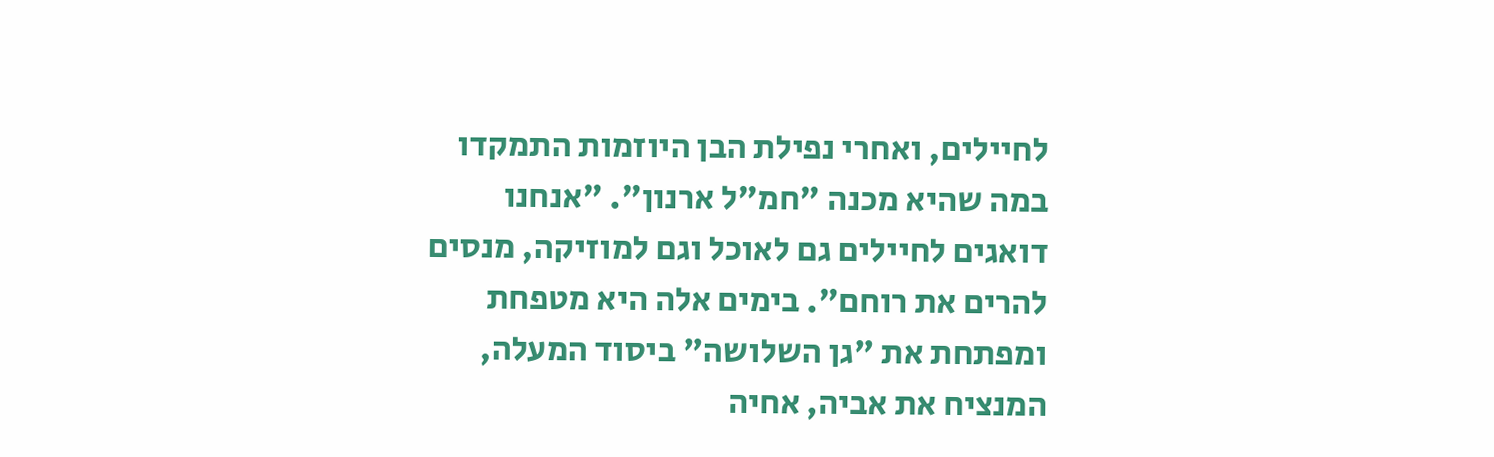לחיילים, ואחרי נפילת הבן היוזמות התמקדו במה שהיא מכנה "חמ"ל ארנון". "אנחנו דואגים לחיילים גם לאוכל וגם למוזיקה, מנסים להרים את רוחם". בימים אלה היא מטפחת ומפתחת את "גן השלושה" ביסוד המעלה, המנציח את אביה, אחיה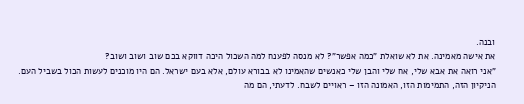ובנה.
את אישה מאמינה. את לא שואלת "כמה אפשר"? לא מנסה לפענח למה השכול היכה דווקא בכם שוב ושוב ושוב?
"אני רואה את אבא שלי, אח שלי והבן שלי כאנשים שהאמינו לא בבורא עולם, אלא בעם ישראל. הם היו מוכנים לעשות הכול בשביל העם. הניקיון הזה, התמימות הזו, האמונה הזו – ראויים לשבח. לדעתי, הם מה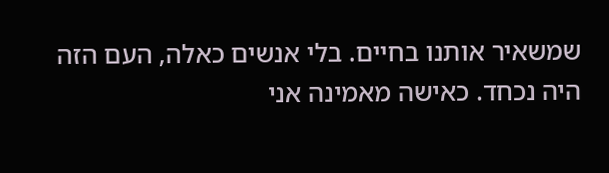שמשאיר אותנו בחיים. בלי אנשים כאלה, העם הזה היה נכחד. כאישה מאמינה אני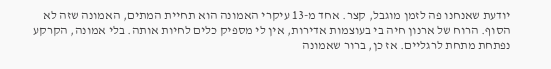יודעת שאנחנו פה לזמן מוגבל, קצר. אחד מ-13 עיקרי האמונה הוא תחיית המתים, האמונה שזה לא הסוף. הרוח של ארנון חיה בי בעוצמות אדירות, אין לי מספיק כלים לחיות אותה. בלי אמונה, הקרקע נפתחת מתחת לרגליים. אז כן, ברור שאמונה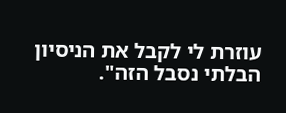עוזרת לי לקבל את הניסיון הבלתי נסבל הזה".